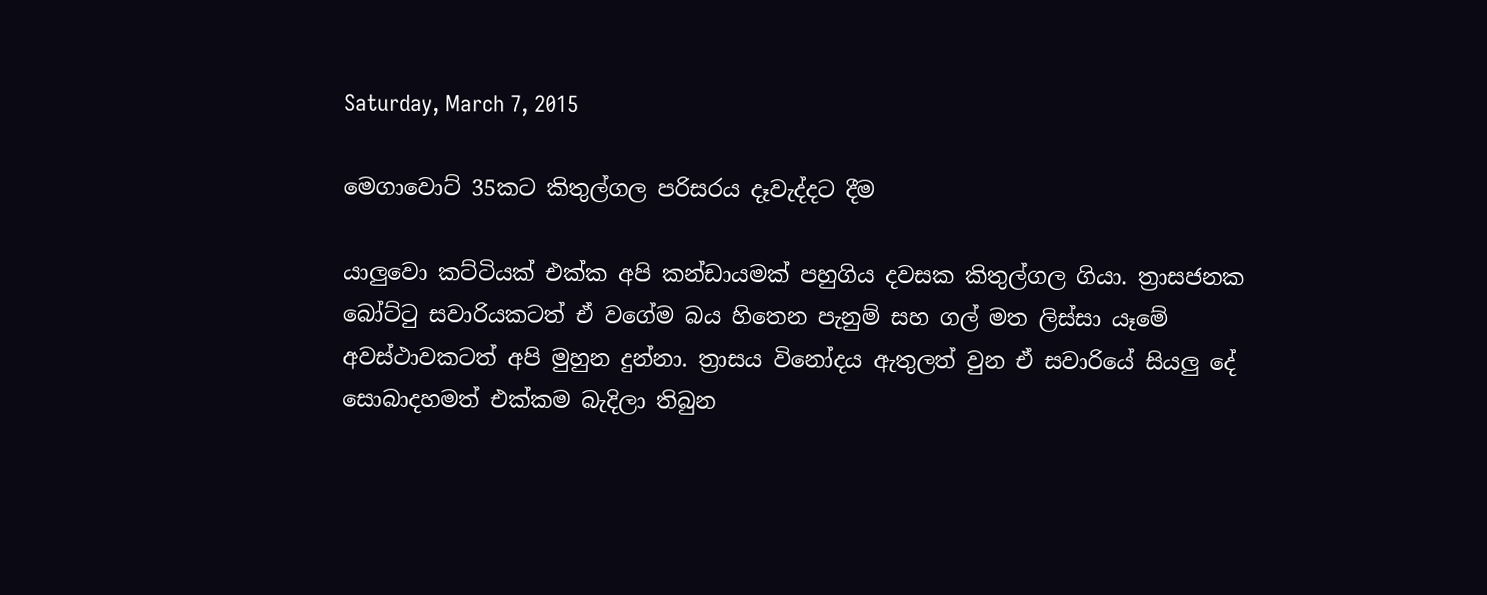Saturday, March 7, 2015

මෙගාවොට් 35කට කිතුල්ගල පරිසරය දෑවැද්දට දීම

යාලුවො කට්ටියක් එක්ක අපි කන්ඩායමක් පහුගිය දවසක කිතුල්ගල ගියා. ත්‍රාසජනක බෝට්ටු සවාරියකටත් ඒ වගේම බය හිතෙන පැනුම් සහ ගල් මත ලිස්සා යෑමේ අවස්ථාවකටත් අපි මුහුන දුන්නා. ත්‍රාසය විනෝදය ඇතුලත් වුන ඒ සවාරියේ සියලු දේ සොබාදහමත් එක්කම බැදිලා තිබුන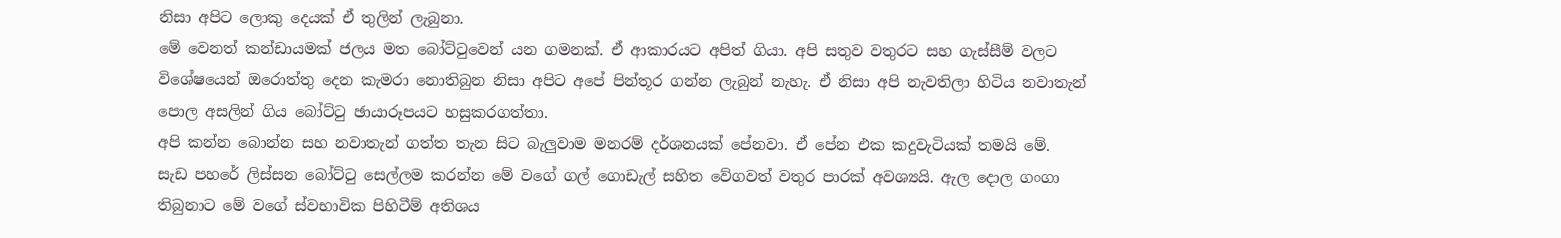නිසා අපිට ලොකු දෙයක් ඒ තුලින් ලැබුනා.
මේ වෙනත් කන්ඩායමක් ජලය මත බෝට්ටුවෙන් යන ගමනක්. ඒ ආකාරයට අපිත් ගියා. අපි සතුව වතුරට සහ ගැස්සීම් වලට විශේෂයෙන් ඔරොත්තු දෙන කැමරා නොතිබුන නිසා අපිට අපේ පින්තූර ගන්න ලැබුන් නැහැ. ඒ නිසා අපි නැවතිලා හිටිය නවාතැන් පොල අසලින් ගිය බෝට්ටු ඡායාරූපයට හසුකරගත්තා.
අපි කන්න බොන්න සහ නවාතැන් ගත්ත තැන සිට බැලුවාම මනරම් දර්ශනයක් පේනවා. ඒ පේන එක කදුවැටියක් තමයි මේ.
සැඩ පහරේ ලිස්සන බෝට්ටු සෙල්ලම කරන්න මේ වගේ ගල් ගොඩැල් සහිත වේගවත් වතුර පාරක් අවශ්‍යයි. ඇල දොල ගංගා තිබුනාට මේ වගේ ස්වභාවික පිහිටීම් අතිශය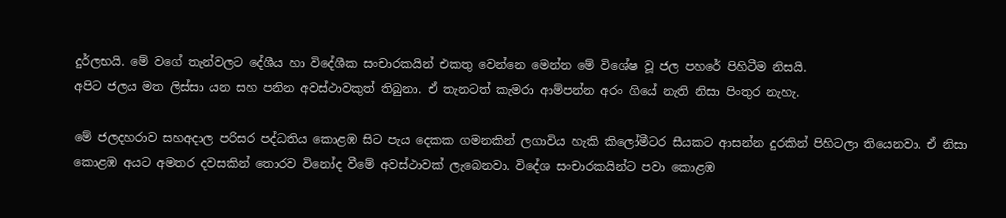දුර්ලභයි. මේ වගේ තැන්වලට දේශීය හා විදේශීක සංචාරකයින් එකතු වෙන්නෙ මෙන්න මේ විශේෂ වූ ජල පහරේ පිහිටීම නිසයි.
අපිට ජලය මත ලිස්සා යන සහ පනින අවස්ථාවකුත් තිබුනා. ඒ තැනටත් කැමරා ආම්පන්න අරං ගියේ නැති නිසා පිංතුර නැහැ.

මේ ජලදහරාව සහඅදාල පරිසර පද්ධතිය කොළඹ සිට පැය දෙකක ගමනකින් ලගාවිය හැකි කිලෝමීටර සීයකට ආසන්න දුරකින් පිහිටලා තියෙනවා. ඒ නිසා කොළඹ අයට අමතර දවසකින් තොරව විනෝද වීමේ අවස්ථාවක් ලැබෙනවා. විදේශ සංචාරකයින්ට පවා කොළඹ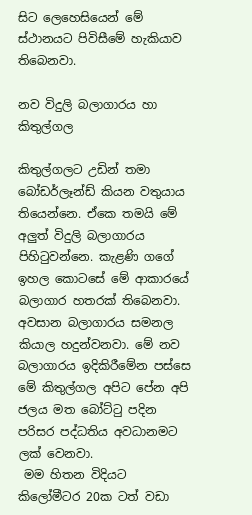සිට ලෙහෙසියෙන් මේ ස්ථානයට පිවිසීමේ හැකියාව තිබෙනවා.

නව විදුලි බලාගාරය හා කිතුල්ගල

කිතුල්ගලට උඩින් තමා බෝඩර්ලෑන්ඩ් කියන වතුයාය තියෙන්නෙ. ඒකෙ තමයි මේ අලුත් විදුලි බලාගාරය පිහිටුවන්නෙ. කැළණි ගගේ ඉහල කොටසේ මේ ආකාරයේ බලාගාර හතරක් තිබෙනවා. අවසාන බලාගාරය සමනල කියාල හදුන්වනවා. මේ නව බලාගාරය ඉදිකිරීමේන පස්සෙ මේ කිතුල්ගල අපිට පේන අපි ජලය මත බෝට්ටු පදින පරිසර පද්ධතිය අවධානමට ලක් වෙනවා.
 මම හිතන විදියට කිලෝමීටර 20ක ටත් වඩා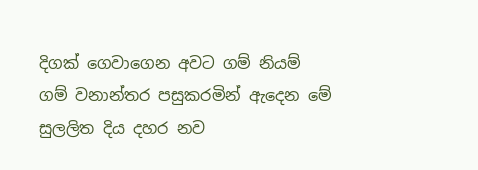දිගක් ගෙවාගෙන අවට ගම් නියම් ගම් වනාන්තර පසුකරමින් ඇදෙන මේ සුලලිත දිය දහර නව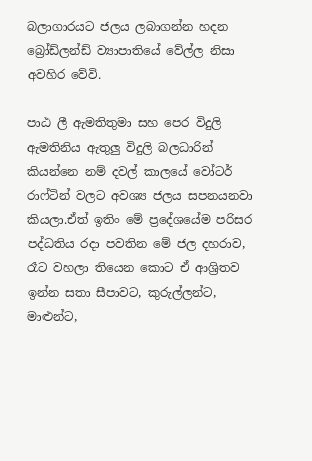බලාගාරයට ජලය ලබාගන්න හදන බ්‍රෝඩ්ලන්ඩ් ව්‍යාපාතියේ වේල්ල නිසා අවහිර වේවි.

පාඨ ලී ඇමතිතුමා සහ පෙර විදුලි ඇමතිනිය ඇතුලු විදුලි බලධාරින් කියන්නෙ නම් දවල් කාලයේ වෝටර් රාෆ්ටින් වලට අවශ්‍ය ජලය සපනයනවා කියලා.ඒත් ඉතිං මේ ප්‍රදේශයේම පරිසර පද්ධතිය රදා පවතින මේ ජල දහරාව,  රෑට වහලා තියෙන කොට ඒ ආශ්‍රිතව ඉන්න සතා සීපාවට, කුරුල්ලන්ට, මාළුන්ට,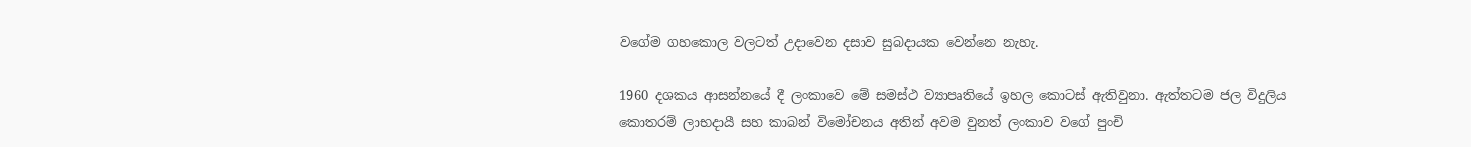වගේම ගහකොල වලටත් උදාවෙන දසාව සුබදායක වෙන්නෙ නැහැ.

1960 දශකය ආසන්නයේ දී ලංකාවෙ මේ සමස්ථ ව්‍යාපෘතියේ ඉහල කොටස් ඇතිවුනා. ඇත්තටම ජල විදුලිය කොතරම් ලාභදායී සහ කාබන් විමෝචනය අතින් අවම වුනත් ලංකාව වගේ පුංචි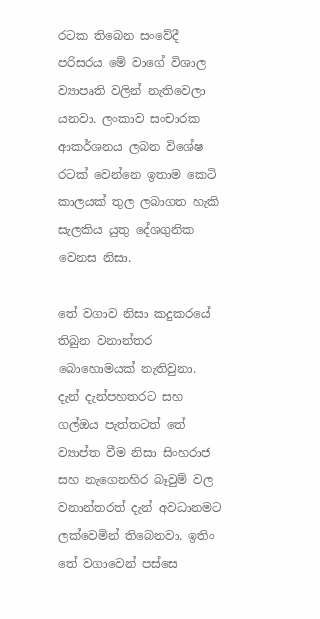රටක තිබෙන සංවේදී පරිසරය මේ වාගේ විශාල ව්‍යාපෘති වලින් නැතිවෙලා යනවා. ලංකාව සංචාරක ආකර්ශනය ලබන විශේෂ රටක් වෙන්නෙ ඉතාම කෙටි කාලයක් තුල ලබාගත හැකි සැලකිය යුතු දේශගුනික වෙනස නිසා.

තේ වගාව නිසා කදුකරයේ තිබුන වනාන්තර බොහොමයක් නැතිවුනා. දැන් දැන්පහතරට සහ ගල්ඔය පැත්තටත් තේ ව්‍යාප්ත වීම නිසා සිංහරාජ සහ නැගෙනහිර බෑවුම් වල වනාන්තරත් දැන් අවධානමට ලක්වෙමින් තිබෙනවා. ඉතිං තේ වගාවෙන් පස්සෙ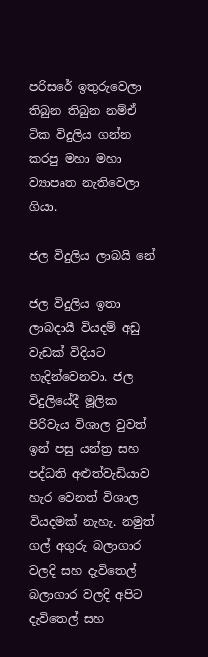පරිසරේ ඉතුරුවෙලා තිබුන තිබුන නම්ඒ ටික විදුලිය ගන්න කරපු මහා මහා ව්‍යාපෘත නැතිවෙලා ගියා.

ජල විදුලිය ලාබයි නේ

ජල විදුලිය ඉතා ලාබදායී වියදම් අඩු වැඩක් විදියට හැදින්වෙනවා. ජල විදුලියේදී මූලික පිරිවැය විශාල වුවත් ඉන් පසු යන්ත්‍ර සහ පද්ධති අළුත්වැඩියාව හැර වෙනත් විශාල වියදමක් නැහැ. නමුත් ගල් අගුරු බලාගාර වලදි සහ දැවිතෙල් බලාගාර වලදි අපිට දැවිතෙල් සහ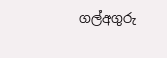ගල්අගුරු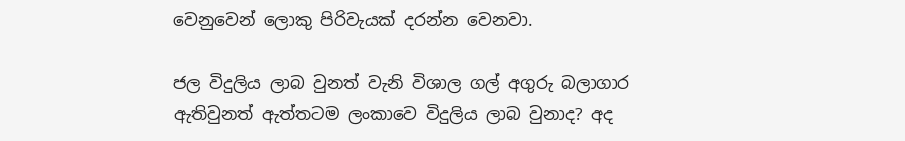වෙනුවෙන් ලොකු පිරිවැයක් දරන්න වෙනවා.

ජල විදුලිය ලාබ වුනත් වැනි විශාල ගල් අගුරු බලාගාර ඇතිවුනත් ඇත්තටම ලංකාවෙ විදුලිය ලාබ වුනාද? අද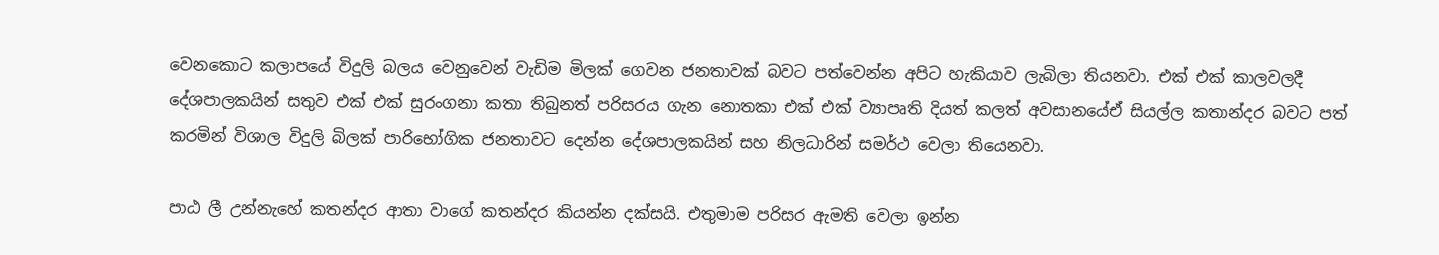වෙනකොට කලාපයේ විදුලි බලය වෙනුවෙන් වැඩිම මිලක් ගෙවන ජනතාවක් බවට පත්වෙන්න අපිට හැකියාව ලැබිලා තියනවා. එක් එක් කාලවලදී දේශපාලකයින් සතුව එක් එක් සුරංගනා කතා තිබුනත් පරිසරය ගැන නොතකා එක් එක් ව්‍යාපෘති දියත් කලත් අවසානයේඒ සියල්ල කතාන්දර බවට පත් කරමින් විශාල විදුලි බිලක් පාරිභෝගික ජනතාවට දෙන්න දේශපාලකයින් සහ නිලධාරින් සමර්ථ වෙලා තියෙනවා.

පාඨ ලී උන්නැහේ කතන්දර ආතා වාගේ කතන්දර කියන්න දක්සයි. එතුමාම පරිසර ඇමති වෙලා ඉන්න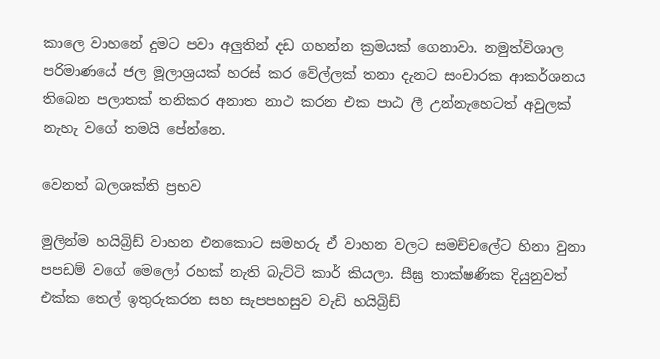කාලෙ වාහනේ දුමට පවා අලුතින් දඩ ගහන්න ක්‍රමයක් ගෙනාවා. නමුත්විශාල පරිමාණයේ ජල මූලාශ්‍රයක් හරස් කර වේල්ලක් තනා දැනට සංචාරක ආකර්ශනය තිබෙන පලාතක් තනිකර අනාත නාථ කරන එක පාඨ ලී උන්නැහෙටත් අවුලක් නැහැ වගේ තමයි පේන්නෙ.

වෙනත් බලශක්ති ප්‍රභව

මුලින්ම හයිබ්‍රිඩ් වාහන එනකොට සමහරු ඒ වාහන වලට සමච්චලේට හිනා වුනා පපඩම් වගේ මෙලෝ රහක් නැති බැට්ටි කාර් කියලා. සීඝ්‍ර තාක්ෂණික දියුනුවත් එක්ක තෙල් ඉතුරුකරන සහ සැපපහසුව වැඩි හයිබ්‍රිඩ්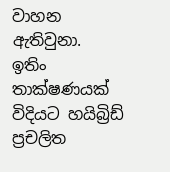වාහන ඇතිවුනා. ඉතිං තාක්ෂණයක් විදියට හයිබ්‍රිඩ් ප්‍රචලිත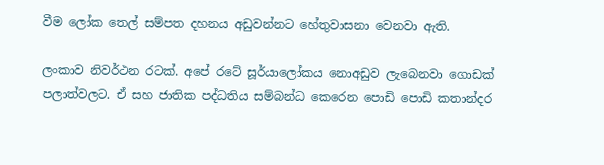වීම ලෝක තෙල් සම්පත දහනය අඩුවන්නට හේතුවාසනා වෙනවා ඇති.

ලංකාව නිවර්ථන රටක්. අපේ රටේ සූර්යාලෝකය නොඅඩුව ලැබෙනවා ගොඩක් පලාත්වලට. ඒ සහ ජාතික පද්ධතිය සම්බන්ධ කෙරෙන පොඩි පොඩි කතාන්දර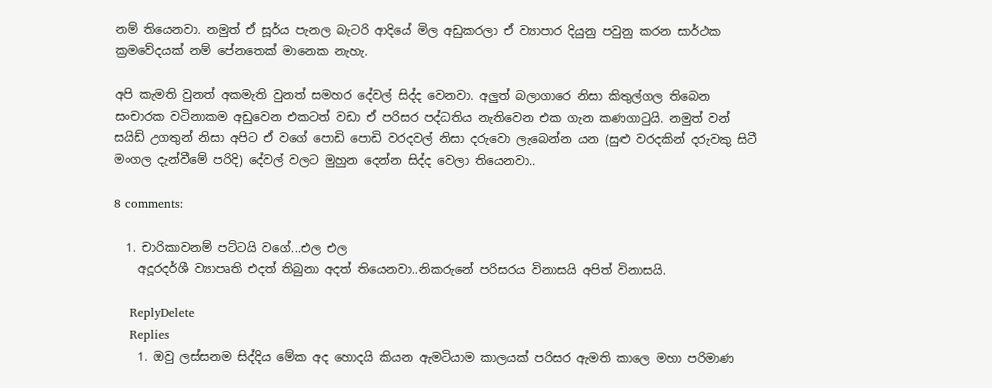නම් තියෙනවා. නමුත් ඒ සූර්ය පැනල බැටරි ආදියේ මිල අඩුකරලා ඒ ව්‍යාපාර දියුනු පවුනු කරන සාර්ථක ක්‍රමවේදයක් නම් පේනතෙක් මානෙක නැහැ.

අපි කැමති වුනත් අකමැති වුනත් සමහර දේවල් සිද්ද වෙනවා. අලුත් බලාගාරෙ නිසා කිතුල්ගල තිබෙන සංචාරක වටිනාකම අඩුවෙන එකටත් වඩා ඒ පරිසර පද්ධතිය නැතිවෙන එක ගැන කණගාටුයි. නමුත් වන් සයිඩ් උගතුන් නිසා අපිට ඒ වගේ පොඩි පොඩි වරදවල් නිසා දරුවො ලැබෙන්න යන (සුළු වරදකින් දරුවකු සිටී මංගල දැන්වීමේ පරිදි) දේවල් වලට මුහුන දෙන්න සිද්ද වෙලා තියෙනවා..

8 comments:

  1. චාරිකාවනම් පට්ටයි වගේ...එල එල
    අදූරදර්ශී ව්‍යාපෘති එදත් තිබුනා අදත් තියෙනවා..නිකරුනේ පරිසරය විනාසයි අපිත් විනාසයි.

    ReplyDelete
    Replies
    1. ඔවු ලස්සනම සිද්දිය මේක අද හොදයි කියන ඇමටියාම කාලයක් පරිසර ඇමති කාලෙ මහා පරිමාණ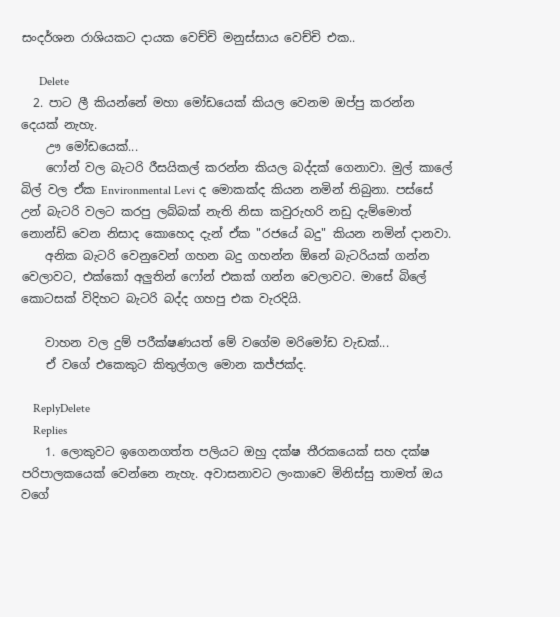සංදර්ශන රාශියකට දායක වෙච්චි මනුස්සාය වෙච්චි එක..

      Delete
  2. පාට ලී කියන්නේ මහා මෝඩයෙක් කියල වෙනම ඔප්පු කරන්න දෙයක් නැහැ.
    ඌ මෝඩයෙක්...
    ෆෝන් වල බැටරි රීසයිකල් කරන්න කියල බද්දක් ගෙනාවා. මුල් කාලේ බිල් වල ඒක Environmental Levi ද මොකක්ද කියන නමින් තිබුනා. පස්සේ උන් බැටරි වලට කරපු ලබ්බක් නැති නිසා කවුරුහරි නඩු දැම්මොත් නොන්ඩි වෙන නිසාද කොහෙද දැන් ඒක "රජයේ බදු" කියන නමින් දානවා.
    අනික බැටරි වෙනුවෙන් ගහන බදු ගහන්න ඕනේ බැටරියක් ගන්න වෙලාවට, එක්කෝ අලුතින් ෆෝන් එකක් ගන්න වෙලාවට. මාසේ බිලේ කොටසක් විදිහට බැටරි බද්ද ගහපු එක වැරදියි.

    වාහන වල දුම් පරීක්ෂණයත් මේ වගේම මරිමෝඩ වැඩක්...
    ඒ වගේ එකෙකුට කිතුල්ගල මොන කජ්ජක්ද.

    ReplyDelete
    Replies
    1. ලොකුවට ඉගෙනගත්ත පලියට ඔහු දක්ෂ තීරකයෙක් සහ දක්ෂ පරිපාලකයෙක් වෙන්නෙ නැහැ. අවාසනාවට ලංකාවෙ මිනිස්සු තාමත් ඔය වගේ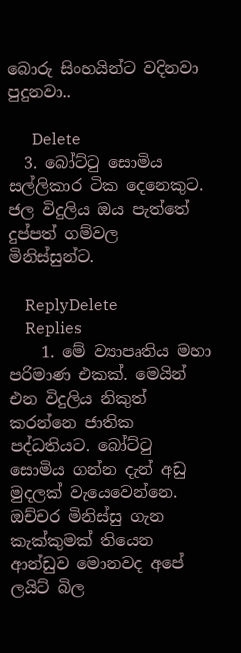බොරු සිංහයින්ට වදිනවා පුදුනවා..

      Delete
  3. බෝට්ටු සොමිය සල්ලිකාර ටික දෙනෙකුට. ජල විදුලිය ඔය පැත්තේ දුප්පත් ගම්වල මිනිස්සුන්ට.

    ReplyDelete
    Replies
    1. මේ ව්‍යාපෘතිය මහා පරිමාණ එකක්. මෙයින් එන විදුලිය නිකුත් කරන්නෙ ජාතික පද්ධතියට. බෝට්ටු සොමිය ගන්න දැන් අඩු මුදලක් වැයෙවෙන්නෙ. ඔච්චර මිනිස්සු ගැන කැක්කුමක් තියෙන ආන්ඩුව මොනවද අපේ ලයිට් බිල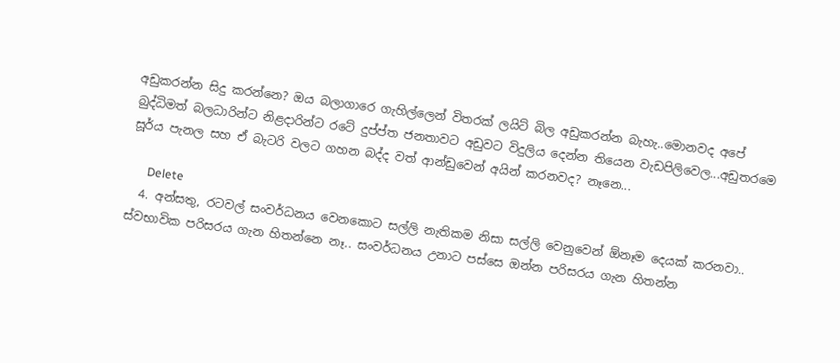අඩුකරන්න සිදු කරන්නෙ? ඔය බලාගාරෙ ගැහිල්ලෙන් විතරක් ලයිට් බිල අඩුකරන්න බැහැ..මොනවද අපේ බුද්ධිමත් බලධාරින්ට නිළදාරින්ට රටේ දුප්ප්ත ජනතාවට අඩුවට විදුලිය දෙන්න තියෙන වැඩපිලිවෙල...අඩුතරමෙ සූර්ය පැනල සහ ඒ බැටරි වලට ගහන බද්ද වත් ආන්ඩුවෙන් අයින් කරනවද? නෑනෙ...

      Delete
  4. අන්සතු, රටවල් සංවර්ධනය වෙනකොට සල්ලි නැතිකම නිසා සල්ලි වෙනුවෙන් ඕනෑම දෙයක් කරනවා.. ස්වභාවික පරිසරය ගැන හිතන්නෙ නෑ.. සංවර්ධනය උනාට පස්සෙ ඔන්න පරිසරය ගැන හිතන්න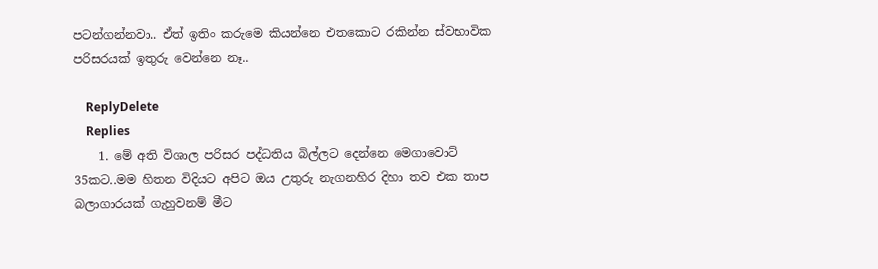පටන්ගන්නවා.. ඒත් ඉතිං කරුමෙ කියන්නෙ එතකොට රකින්න ස්වභාවික පරිසරයක් ඉතුරු වෙන්නෙ නෑ..

    ReplyDelete
    Replies
    1. මේ අති විශාල පරිසර පද්ධතිය බිල්ලට දෙන්නෙ මෙගාවොට් 35කට..මම හිතන විදියට අපිට ඔය උතුරු නැගනහිර දිහා තව එක තාප බලාගාරයක් ගැහුවනම් මීට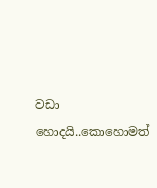වඩා හොදයි..කොහොමත්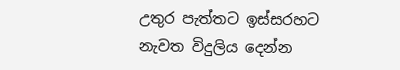උතුර පැත්තට ඉස්සරහට නැවත විදුලිය දෙන්න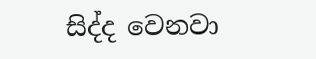සිද්ද වෙනවා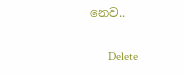නෙව..

      Delete